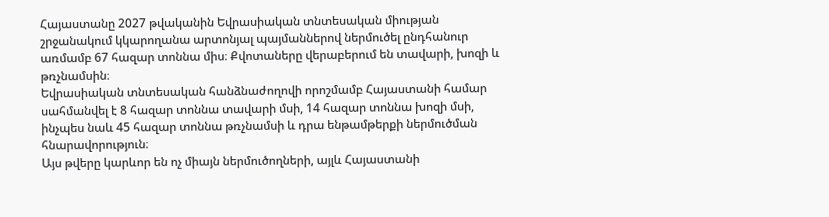Հայաստանը 2027 թվականին Եվրասիական տնտեսական միության շրջանակում կկարողանա արտոնյալ պայմաններով ներմուծել ընդհանուր առմամբ 67 հազար տոննա միս։ Քվոտաները վերաբերում են տավարի, խոզի և թռչնամսին։
Եվրասիական տնտեսական հանձնաժողովի որոշմամբ Հայաստանի համար սահմանվել է 8 հազար տոննա տավարի մսի, 14 հազար տոննա խոզի մսի, ինչպես նաև 45 հազար տոննա թռչնամսի և դրա ենթամթերքի ներմուծման հնարավորություն։
Այս թվերը կարևոր են ոչ միայն ներմուծողների, այլև Հայաստանի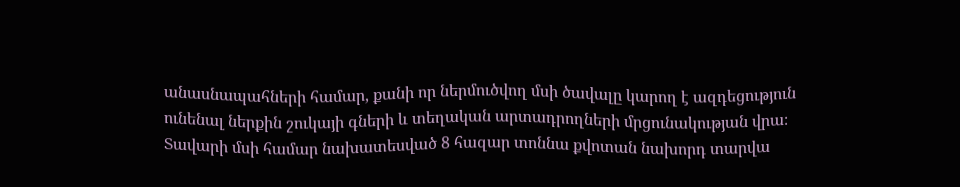անասնապահների համար, քանի որ ներմուծվող մսի ծավալը կարող է ազդեցություն ունենալ ներքին շուկայի գների և տեղական արտադրողների մրցունակության վրա։
Տավարի մսի համար նախատեսված 8 հազար տոննա քվոտան նախորդ տարվա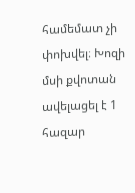համեմատ չի փոխվել։ Խոզի մսի քվոտան ավելացել է 1 հազար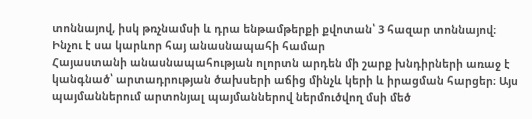տոննայով, իսկ թռչնամսի և դրա ենթամթերքի քվոտան՝ 3 հազար տոննայով։
Ինչու է սա կարևոր հայ անասնապահի համար
Հայաստանի անասնապահության ոլորտն արդեն մի շարք խնդիրների առաջ է կանգնած՝ արտադրության ծախսերի աճից մինչև կերի և իրացման հարցեր։ Այս պայմաններում արտոնյալ պայմաններով ներմուծվող մսի մեծ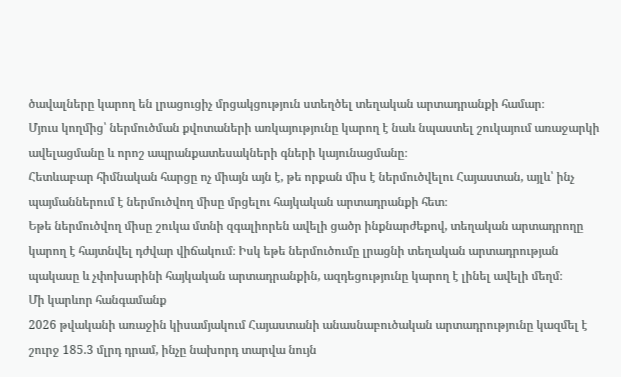ծավալները կարող են լրացուցիչ մրցակցություն ստեղծել տեղական արտադրանքի համար։
Մյուս կողմից՝ ներմուծման քվոտաների առկայությունը կարող է նաև նպաստել շուկայում առաջարկի ավելացմանը և որոշ ապրանքատեսակների գների կայունացմանը։
Հետևաբար հիմնական հարցը ոչ միայն այն է, թե որքան միս է ներմուծվելու Հայաստան, այլև՝ ինչ պայմաններում է ներմուծվող միսը մրցելու հայկական արտադրանքի հետ։
Եթե ներմուծվող միսը շուկա մտնի զգալիորեն ավելի ցածր ինքնարժեքով, տեղական արտադրողը կարող է հայտնվել դժվար վիճակում։ Իսկ եթե ներմուծումը լրացնի տեղական արտադրության պակասը և չփոխարինի հայկական արտադրանքին, ազդեցությունը կարող է լինել ավելի մեղմ։
Մի կարևոր հանգամանք
2026 թվականի առաջին կիսամյակում Հայաստանի անասնաբուծական արտադրությունը կազմել է շուրջ 185.3 մլրդ դրամ, ինչը նախորդ տարվա նույն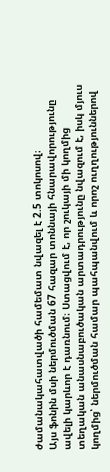ժամանակահատվածի համեմատ նվազել է 2.5 տոկոսով։
Այս ֆոնին մսի ներմուծման 67 հազար տոննայի հնարավորությունը ավելի կարևոր է դառնում։ Ստացվում է, որ շուկայի մի կողմից տեղական անասնաբուծական արտադրությունը նվազում է, իսկ մյուս կողմից՝ ներմուծման համար պահպանվում և որոշ ուղղություններով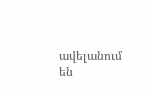ավելանում են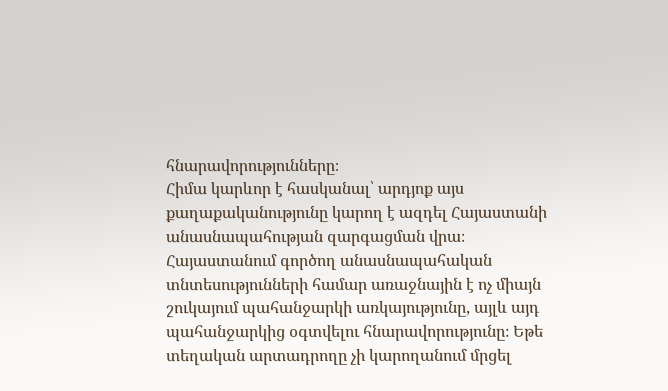հնարավորությունները։
Հիմա կարևոր է հասկանալ՝ արդյոք այս քաղաքականությունը կարող է ազդել Հայաստանի անասնապահության զարգացման վրա։
Հայաստանում գործող անասնապահական տնտեսությունների համար առաջնային է ոչ միայն շուկայում պահանջարկի առկայությունը, այլև այդ պահանջարկից օգտվելու հնարավորությունը։ Եթե տեղական արտադրողը չի կարողանում մրցել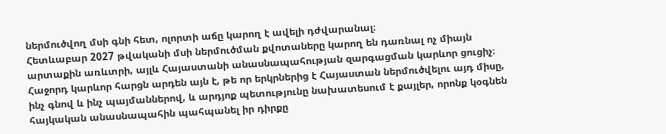ներմուծվող մսի գնի հետ, ոլորտի աճը կարող է ավելի դժվարանալ։
Հետևաբար 2027 թվականի մսի ներմուծման քվոտաները կարող են դառնալ ոչ միայն արտաքին առևտրի, այլև Հայաստանի անասնապահության զարգացման կարևոր ցուցիչ։
Հաջորդ կարևոր հարցն արդեն այն է, թե որ երկրներից է Հայաստան ներմուծվելու այդ միսը, ինչ գնով և ինչ պայմաններով, և արդյոք պետությունը նախատեսում է քայլեր, որոնք կօգնեն հայկական անասնապահին պահպանել իր դիրքը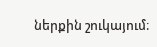ներքին շուկայում։